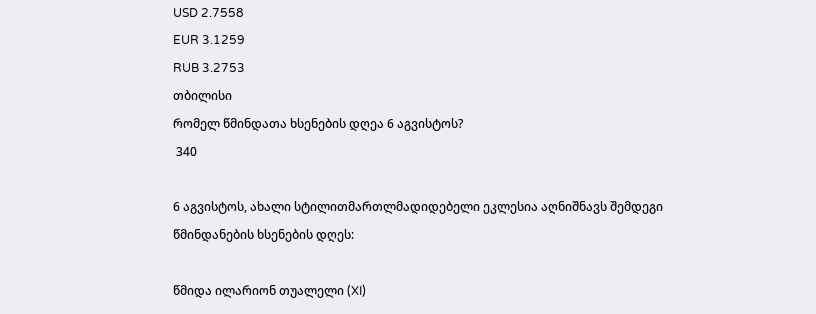USD 2.7558
EUR 3.1259
RUB 3.2753
თბილისი
რომელ წმინდათა ხსენების დღეა 6 აგვისტოს?
 340

6 აგვისტოს, ახალი სტილითმართლმადიდებელი ეკლესია აღნიშნავს შემდეგი წმინდანების ხსენების დღეს:

წმიდა ილარიონ თუალელი (XI)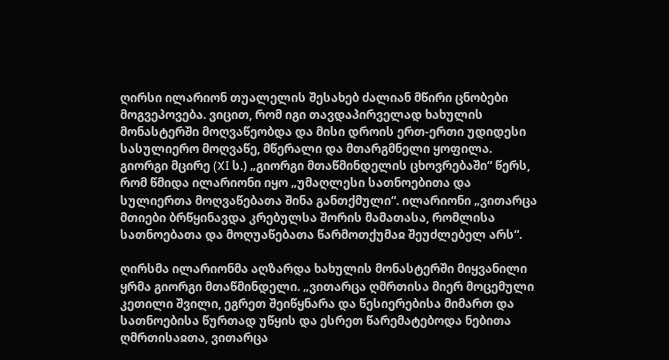ღირსი ილარიონ თუალელის შესახებ ძალიან მწირი ცნობები მოგვეპოვება. ვიცით, რომ იგი თავდაპირველად ხახულის მონასტერში მოღვაწეობდა და მისი დროის ერთ-ერთი უდიდესი სასულიერო მოღვაწე, მწერალი და მთარგმნელი ყოფილა. გიორგი მცირე (XI ს.) „გიორგი მთაწმინდელის ცხოვრებაში“ წერს, რომ წმიდა ილარიონი იყო „უმაღლესი სათნოებითა და სულიერთა მოღვაწებათა შინა განთქმული“. ილარიონი „ვითარცა მთიები ბრწყინავდა კრებულსა შორის მამათასა, რომლისა სათნოებათა და მოღუაწებათა წარმოთქუმაჲ შეუძლებელ არს“.

ღირსმა ილარიონმა აღზარდა ხახულის მონასტერში მიყვანილი ყრმა გიორგი მთაწმინდელი. „ვითარცა ღმრთისა მიერ მოცემული კეთილი შვილი, ეგრეთ შეიწყნარა და წესიერებისა მიმართ და სათნოებისა წურთად უწყის და ესრეთ წარემატებოდა ნებითა ღმრთისაჲთა, ვითარცა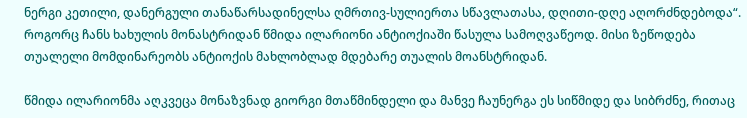ნერგი კეთილი, დანერგული თანაწარსადინელსა ღმრთივ-სულიერთა სწავლათასა, დღითი-დღე აღორძნდებოდა“. როგორც ჩანს ხახულის მონასტრიდან წმიდა ილარიონი ანტიოქიაში წასულა სამოღვაწეოდ. მისი ზეწოდება თუალელი მომდინარეობს ანტიოქის მახლობლად მდებარე თუალის მოანსტრიდან.

წმიდა ილარიონმა აღკვეცა მონაზვნად გიორგი მთაწმინდელი და მანვე ჩაუნერგა ეს სიწმიდე და სიბრძნე, რითაც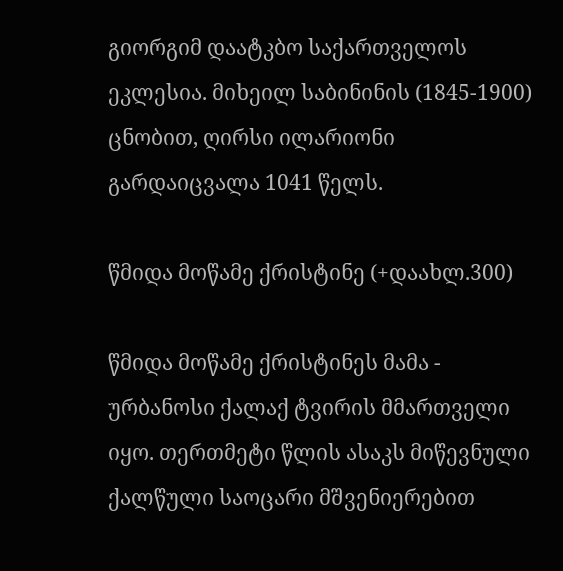გიორგიმ დაატკბო საქართველოს ეკლესია. მიხეილ საბინინის (1845-1900) ცნობით, ღირსი ილარიონი გარდაიცვალა 1041 წელს.

წმიდა მოწამე ქრისტინე (+დაახლ.300)

წმიდა მოწამე ქრისტინეს მამა - ურბანოსი ქალაქ ტვირის მმართველი იყო. თერთმეტი წლის ასაკს მიწევნული ქალწული საოცარი მშვენიერებით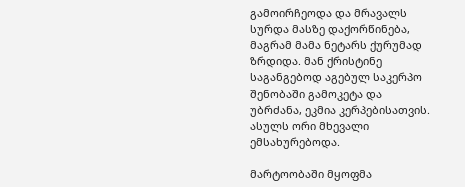გამოირჩეოდა და მრავალს სურდა მასზე დაქორწინება, მაგრამ მამა ნეტარს ქურუმად ზრდიდა. მან ქრისტინე საგანგებოდ აგებულ საკერპო შენობაში გამოკეტა და უბრძანა, ეკმია კერპებისათვის. ასულს ორი მხევალი ემსახურებოდა.

მარტოობაში მყოფმა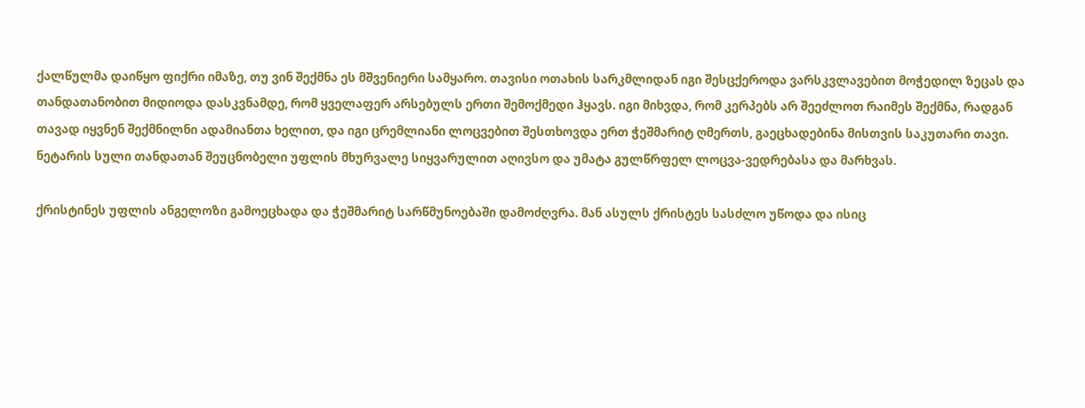ქალწულმა დაიწყო ფიქრი იმაზე, თუ ვინ შექმნა ეს მშვენიერი სამყარო. თავისი ოთახის სარკმლიდან იგი შესცქეროდა ვარსკვლავებით მოჭედილ ზეცას და თანდათანობით მიდიოდა დასკვნამდე, რომ ყველაფერ არსებულს ერთი შემოქმედი ჰყავს. იგი მიხვდა, რომ კერპებს არ შეეძლოთ რაიმეს შექმნა, რადგან თავად იყვნენ შექმნილნი ადამიანთა ხელით, და იგი ცრემლიანი ლოცვებით შესთხოვდა ერთ ჭეშმარიტ ღმერთს, გაეცხადებინა მისთვის საკუთარი თავი. ნეტარის სული თანდათან შეუცნობელი უფლის მხურვალე სიყვარულით აღივსო და უმატა გულწრფელ ლოცვა-ვედრებასა და მარხვას.

ქრისტინეს უფლის ანგელოზი გამოეცხადა და ჭეშმარიტ სარწმუნოებაში დამოძღვრა. მან ასულს ქრისტეს სასძლო უწოდა და ისიც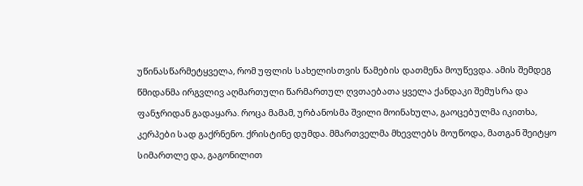უწინასწარმეტყველა, რომ უფლის სახელისთვის წამების დათმენა მოუწევდა. ამის შემდეგ წმიდანმა ირგვლივ აღმართული წარმართულ ღვთაებათა ყველა ქანდაკი შემუსრა და ფანჯრიდან გადაყარა. როცა მამამ, ურბანოსმა შვილი მოინახულა, გაოცებულმა იკითხა, კერპები სად გაქრნენო. ქრისტინე დუმდა. მმართველმა მხევლებს მოუწოდა, მათგან შეიტყო სიმართლე და, გაგონილით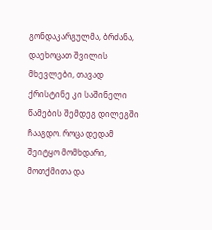გონდაკარგულმა, ბრძანა, დაეხოცათ შვილის მხევლები, თავად ქრისტინე კი საშინელი წამების შემდეგ დილეგში ჩააგდო. როცა დედამ შეიტყო მომხდარი, მოთქმითა და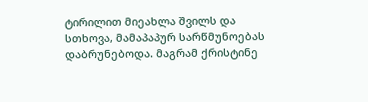ტირილით მიეახლა შვილს და სთხოვა, მამაპაპურ სარწმუნოებას დაბრუნებოდა. მაგრამ ქრისტინე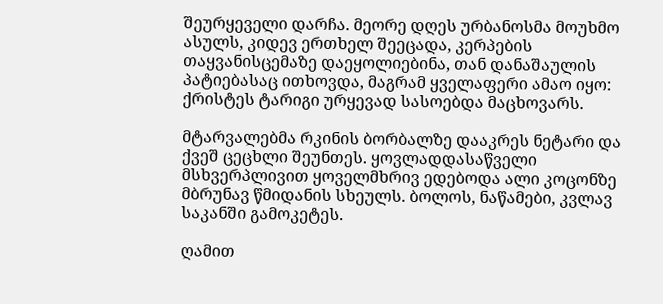შეურყეველი დარჩა. მეორე დღეს ურბანოსმა მოუხმო ასულს, კიდევ ერთხელ შეეცადა, კერპების თაყვანისცემაზე დაეყოლიებინა, თან დანაშაულის პატიებასაც ითხოვდა, მაგრამ ყველაფერი ამაო იყო: ქრისტეს ტარიგი ურყევად სასოებდა მაცხოვარს.

მტარვალებმა რკინის ბორბალზე დააკრეს ნეტარი და ქვეშ ცეცხლი შეუნთეს. ყოვლადდასაწველი მსხვერპლივით ყოველმხრივ ედებოდა ალი კოცონზე მბრუნავ წმიდანის სხეულს. ბოლოს, ნაწამები, კვლავ საკანში გამოკეტეს.

ღამით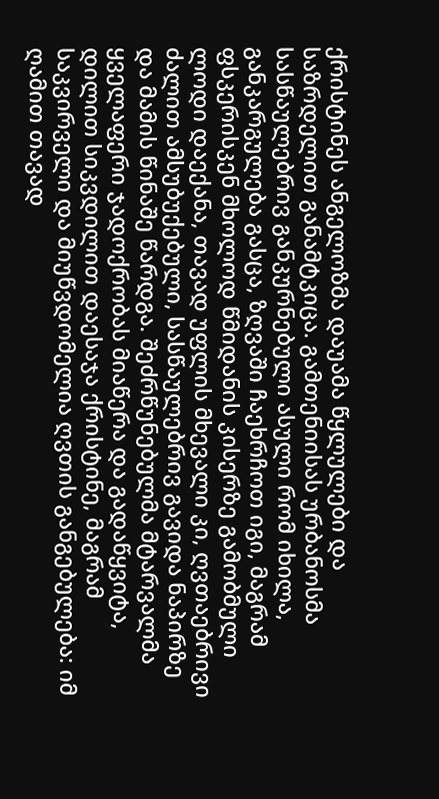ქრისტინეს ანგელოზმა დაუამა წყლულები და საზრდელით განამტკიცა. გამთენიისას ურბანოსმა სასწაულებრივ განკურნებული ასული რომ იხილა, განკარგულება გასცა, ზღვაში ჩაეხრჩოთ იგი, მაგრამ ფსკერისკენ მხოლოდ წმიდანის კისერზე გამობმული ლოდი დაექანა, თავად უფლის მხევალი კი, ღვთაებრივი ძალით ამსუბუქებული, სასწაულებრივ გავიდა ნაპირზე და მამის წინაშე წარდგა. შეძრწუნებულმა მტარვალმა ყველაფერი ჯადოქრობას მიაწერა და გადაწყვიტა, დილით სიკვდილით დაესაჯა ქრისტინე, მაგრამ საკვირველი და მიუწვდომელია ღვთის განგებულება: იმ ღამით თავად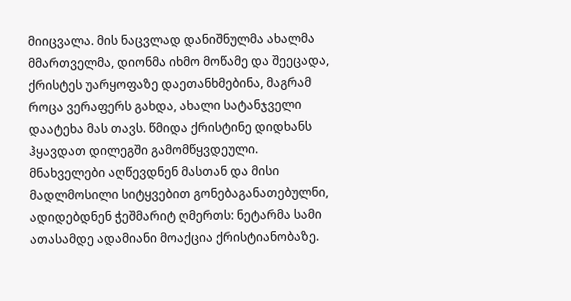მიიცვალა. მის ნაცვლად დანიშნულმა ახალმა მმართველმა, დიონმა იხმო მოწამე და შეეცადა, ქრისტეს უარყოფაზე დაეთანხმებინა, მაგრამ როცა ვერაფერს გახდა, ახალი სატანჯველი დაატეხა მას თავს. წმიდა ქრისტინე დიდხანს ჰყავდათ დილეგში გამომწყვდეული. მნახველები აღწევდნენ მასთან და მისი მადლმოსილი სიტყვებით გონებაგანათებულნი, ადიდებდნენ ჭეშმარიტ ღმერთს: ნეტარმა სამი ათასამდე ადამიანი მოაქცია ქრისტიანობაზე.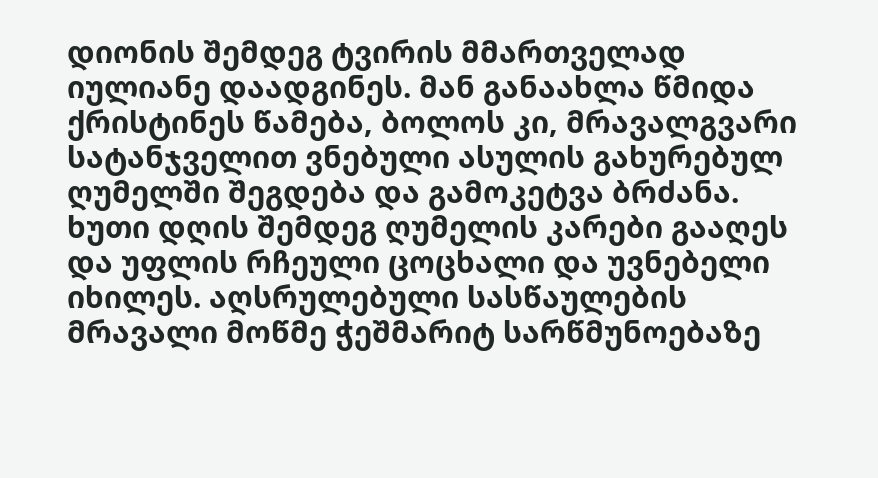დიონის შემდეგ ტვირის მმართველად იულიანე დაადგინეს. მან განაახლა წმიდა ქრისტინეს წამება, ბოლოს კი, მრავალგვარი სატანჯველით ვნებული ასულის გახურებულ ღუმელში შეგდება და გამოკეტვა ბრძანა. ხუთი დღის შემდეგ ღუმელის კარები გააღეს და უფლის რჩეული ცოცხალი და უვნებელი იხილეს. აღსრულებული სასწაულების მრავალი მოწმე ჭეშმარიტ სარწმუნოებაზე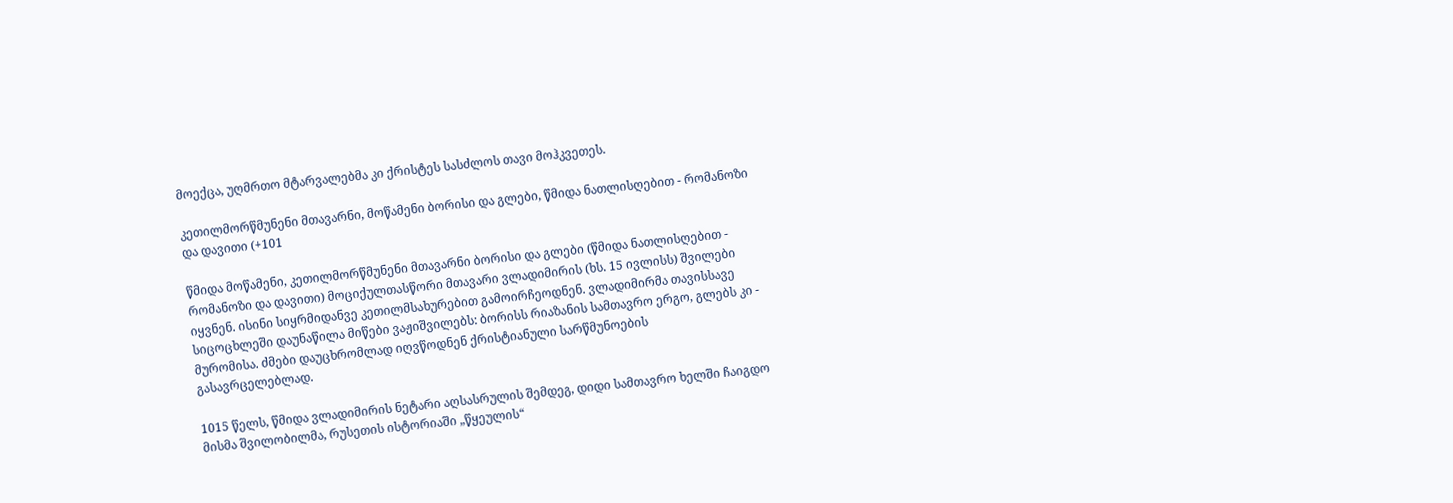მოექცა, უღმრთო მტარვალებმა კი ქრისტეს სასძლოს თავი მოჰკვეთეს.

კეთილმორწმუნენი მთავარნი, მოწამენი ბორისი და გლები, წმიდა ნათლისღებით - რომანოზი და დავითი (+101

წმიდა მოწამენი, კეთილმორწმუნენი მთავარნი ბორისი და გლები (წმიდა ნათლისღებით - რომანოზი და დავითი) მოციქულთასწორი მთავარი ვლადიმირის (ხს. 15 ივლისს) შვილები იყვნენ. ისინი სიყრმიდანვე კეთილმსახურებით გამოირჩეოდნენ. ვლადიმირმა თავისსავე სიცოცხლეში დაუნაწილა მიწები ვაჟიშვილებს: ბორისს რიაზანის სამთავრო ერგო, გლებს კი - მურომისა. ძმები დაუცხრომლად იღვწოდნენ ქრისტიანული სარწმუნოების გასავრცელებლად.

1015 წელს, წმიდა ვლადიმირის ნეტარი აღსასრულის შემდეგ, დიდი სამთავრო ხელში ჩაიგდო მისმა შვილობილმა, რუსეთის ისტორიაში „წყეულის“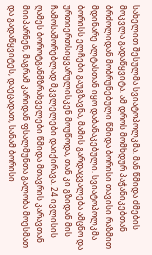სახელით შესულმა სვიატოპოლკმა. მან წმიდა ძმების მოკვლა გადაწყვიტა. ამ დროს მომხდურ პაჭანიკებთან ბრძოლიდან მობრუნებული წმიდა ბორისი თავისი რაზმით მდინარე ალტასთან იყო დაბანაკებული. სვიატოპოლკმა ბორისს ელჩები გაუგზავნა, მამის გარდაცვალება ამცნო და ურთიერთსიყვარულისკენ მოუწოდა, თან კი გზიდან მის ჩამოსაშორებლად მკვლელები დაიქირავა. 24 ივლისის ღამეს ბოროტგანმზრახველები წმიდა მთავრის კარავთან მიიპარნენ, მაგრამ კარიდან ფსალმუნთა გალობა მოესმათ და გადაწყვიტეს, დაეცადათ, სანამ ბორისი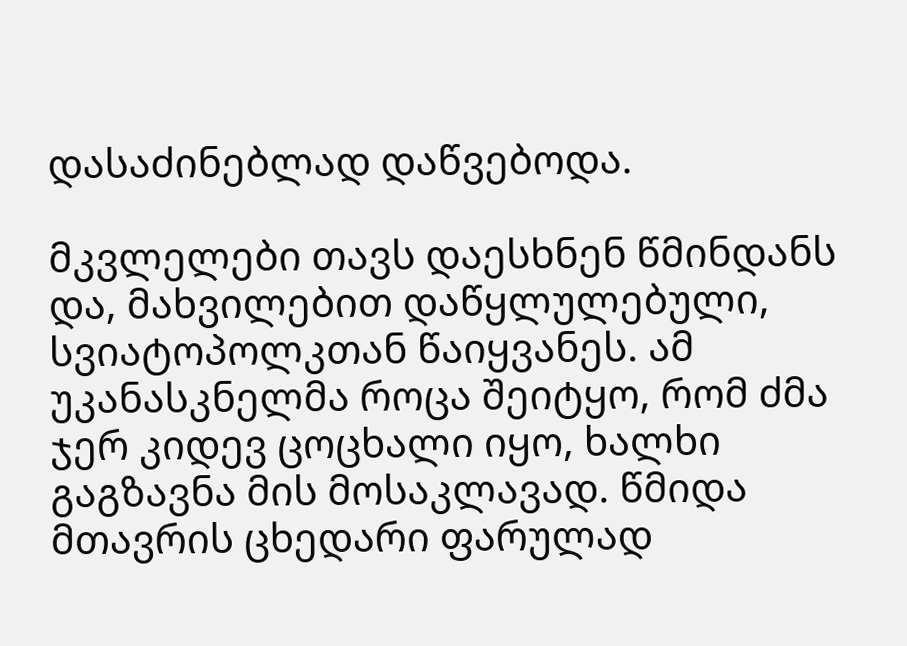დასაძინებლად დაწვებოდა.

მკვლელები თავს დაესხნენ წმინდანს და, მახვილებით დაწყლულებული, სვიატოპოლკთან წაიყვანეს. ამ უკანასკნელმა როცა შეიტყო, რომ ძმა ჯერ კიდევ ცოცხალი იყო, ხალხი გაგზავნა მის მოსაკლავად. წმიდა მთავრის ცხედარი ფარულად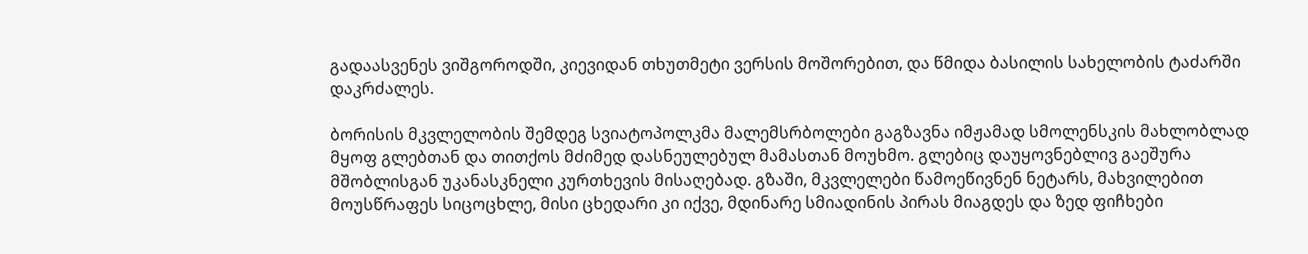გადაასვენეს ვიშგოროდში, კიევიდან თხუთმეტი ვერსის მოშორებით, და წმიდა ბასილის სახელობის ტაძარში დაკრძალეს.

ბორისის მკვლელობის შემდეგ სვიატოპოლკმა მალემსრბოლები გაგზავნა იმჟამად სმოლენსკის მახლობლად მყოფ გლებთან და თითქოს მძიმედ დასნეულებულ მამასთან მოუხმო. გლებიც დაუყოვნებლივ გაეშურა მშობლისგან უკანასკნელი კურთხევის მისაღებად. გზაში, მკვლელები წამოეწივნენ ნეტარს, მახვილებით მოუსწრაფეს სიცოცხლე, მისი ცხედარი კი იქვე, მდინარე სმიადინის პირას მიაგდეს და ზედ ფიჩხები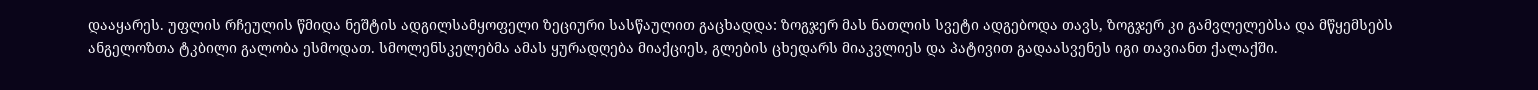დააყარეს. უფლის რჩეულის წმიდა ნეშტის ადგილსამყოფელი ზეციური სასწაულით გაცხადდა: ზოგჯერ მას ნათლის სვეტი ადგებოდა თავს, ზოგჯერ კი გამვლელებსა და მწყემსებს ანგელოზთა ტკბილი გალობა ესმოდათ. სმოლენსკელებმა ამას ყურადღება მიაქციეს, გლების ცხედარს მიაკვლიეს და პატივით გადაასვენეს იგი თავიანთ ქალაქში.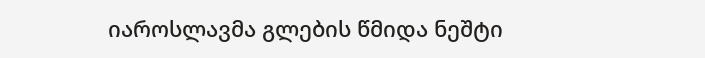იაროსლავმა გლების წმიდა ნეშტი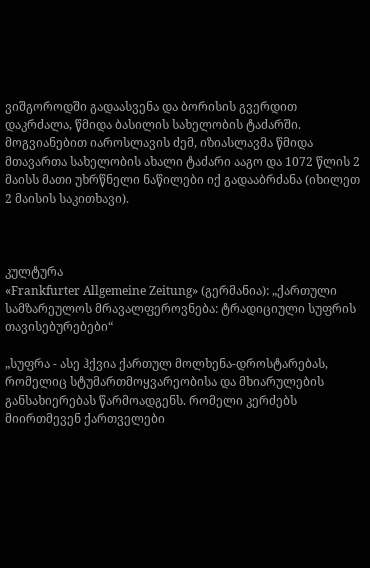ვიშგოროდში გადაასვენა და ბორისის გვერდით დაკრძალა, წმიდა ბასილის სახელობის ტაძარში. მოგვიანებით იაროსლავის ძემ, იზიასლავმა წმიდა მთავართა სახელობის ახალი ტაძარი ააგო და 1072 წლის 2 მაისს მათი უხრწნელი ნაწილები იქ გადააბრძანა (იხილეთ 2 მაისის საკითხავი).



კულტურა
«Frankfurter Allgemeine Zeitung» (გერმანია): „ქართული სამზარეულოს მრავალფეროვნება: ტრადიციული სუფრის თავისებურებები“

„სუფრა - ასე ჰქვია ქართულ მოლხენა-დროსტარებას, რომელიც სტუმართმოყვარეობისა და მხიარულების განსახიერებას წარმოადგენს. რომელი კერძებს მიირთმევენ ქართველები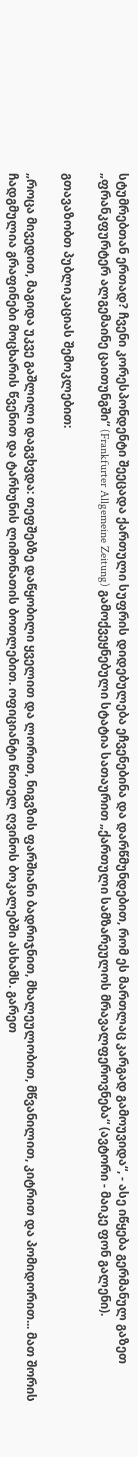სტუმრებთან ერთად? ჩვენი კორესპონდენტი შეეცადა ქართული სუფრის დიდებულება ეჩვენებინა და დარწმუნდებით, რომ ეს მართლაც კარგად გამოუვიდა“, - ასე იწყება გერმანულ გაზეთ „ფრანკფურტერ ალგემაინე ცაითუნგში“ (Frankfurter Allgemeine Zeitung) გამოქვეყნებული სტატია სათაურით „ქართული სამზარეულოს მრავალფეროვნება“ (ავტორი - მაიკე ფონ გალენი).

გთავაზობთ პუბლიკაციას შემოკლებით:

„როცა მივედით, მაგიდა უკვე გაშლილი დაგვხვდა: თეფშებზე დაწყობილი ყველით და ლორით, ნიგვზის ფარშიანი ბადრიჯნით, მხალეულობით, მწვანილით, კიტრით და პომიდორით... მათ შორის ჩადგმულია გრაფინები მოცხარის წვენით და ტარხუნის ლიმონათის ბოთლებით. ოფიციანტი წითელ ღვინოს ბოკალებში ასხამს. გარეთ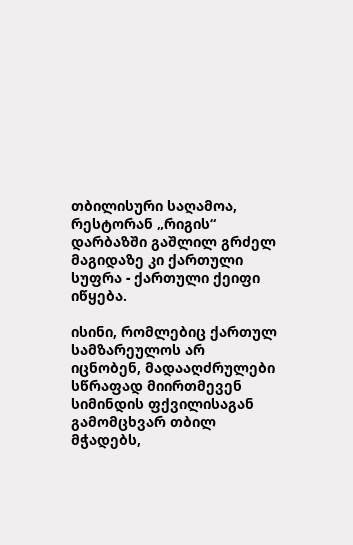თბილისური საღამოა, რესტორან „რიგის“ დარბაზში გაშლილ გრძელ მაგიდაზე კი ქართული სუფრა - ქართული ქეიფი იწყება.

ისინი, რომლებიც ქართულ სამზარეულოს არ იცნობენ, მადააღძრულები სწრაფად მიირთმევენ სიმინდის ფქვილისაგან გამომცხვარ თბილ მჭადებს,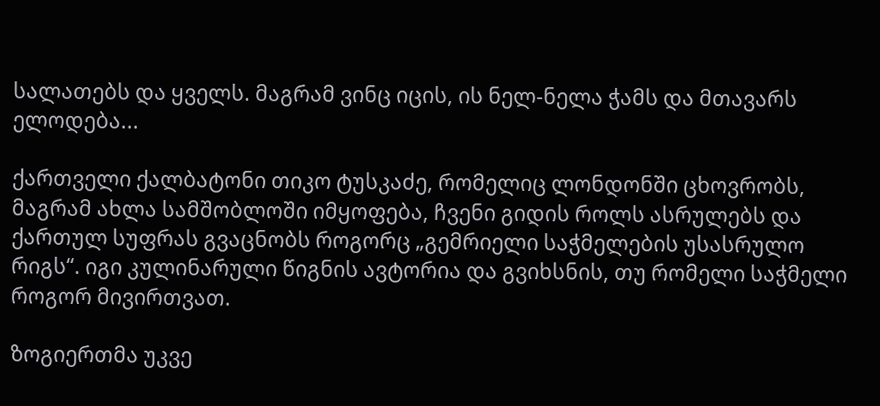სალათებს და ყველს. მაგრამ ვინც იცის, ის ნელ-ნელა ჭამს და მთავარს ელოდება...

ქართველი ქალბატონი თიკო ტუსკაძე, რომელიც ლონდონში ცხოვრობს, მაგრამ ახლა სამშობლოში იმყოფება, ჩვენი გიდის როლს ასრულებს და ქართულ სუფრას გვაცნობს როგორც „გემრიელი საჭმელების უსასრულო რიგს“. იგი კულინარული წიგნის ავტორია და გვიხსნის, თუ რომელი საჭმელი როგორ მივირთვათ.

ზოგიერთმა უკვე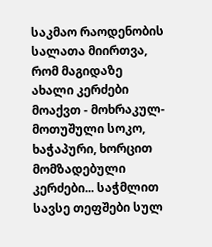საკმაო რაოდენობის სალათა მიირთვა, რომ მაგიდაზე ახალი კერძები მოაქვთ - მოხრაკულ-მოთუშული სოკო, ხაჭაპური, ხორცით მომზადებული კერძები... საჭმლით სავსე თეფშები სულ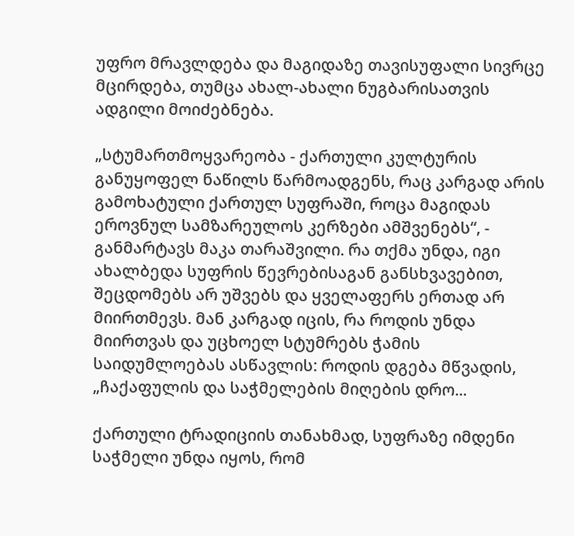უფრო მრავლდება და მაგიდაზე თავისუფალი სივრცე მცირდება, თუმცა ახალ-ახალი ნუგბარისათვის ადგილი მოიძებნება.

„სტუმართმოყვარეობა - ქართული კულტურის განუყოფელ ნაწილს წარმოადგენს, რაც კარგად არის გამოხატული ქართულ სუფრაში, როცა მაგიდას ეროვნულ სამზარეულოს კერზები ამშვენებს“, - განმარტავს მაკა თარაშვილი. რა თქმა უნდა, იგი ახალბედა სუფრის წევრებისაგან განსხვავებით, შეცდომებს არ უშვებს და ყველაფერს ერთად არ მიირთმევს. მან კარგად იცის, რა როდის უნდა მიირთვას და უცხოელ სტუმრებს ჭამის საიდუმლოებას ასწავლის: როდის დგება მწვადის, „ჩაქაფულის და საჭმელების მიღების დრო...

ქართული ტრადიციის თანახმად, სუფრაზე იმდენი საჭმელი უნდა იყოს, რომ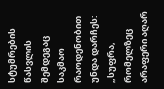სტუმრების წასვლის შემდეგაც საკმაო რაოდენობით უნდა დარჩეს: „სუფრა, რომელზეც არაფერი აღარ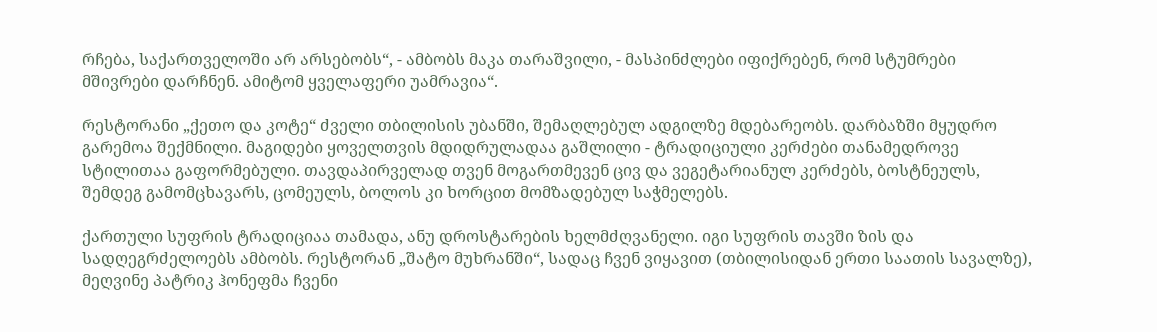რჩება, საქართველოში არ არსებობს“, - ამბობს მაკა თარაშვილი, - მასპინძლები იფიქრებენ, რომ სტუმრები მშივრები დარჩნენ. ამიტომ ყველაფერი უამრავია“.

რესტორანი „ქეთო და კოტე“ ძველი თბილისის უბანში, შემაღლებულ ადგილზე მდებარეობს. დარბაზში მყუდრო გარემოა შექმნილი. მაგიდები ყოველთვის მდიდრულადაა გაშლილი - ტრადიციული კერძები თანამედროვე სტილითაა გაფორმებული. თავდაპირველად თვენ მოგართმევენ ცივ და ვეგეტარიანულ კერძებს, ბოსტნეულს, შემდეგ გამომცხავარს, ცომეულს, ბოლოს კი ხორცით მომზადებულ საჭმელებს.

ქართული სუფრის ტრადიციაა თამადა, ანუ დროსტარების ხელმძღვანელი. იგი სუფრის თავში ზის და სადღეგრძელოებს ამბობს. რესტორან „შატო მუხრანში“, სადაც ჩვენ ვიყავით (თბილისიდან ერთი საათის სავალზე), მეღვინე პატრიკ ჰონეფმა ჩვენი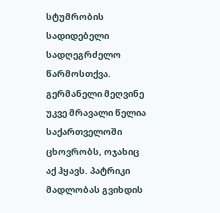სტუმრობის სადიდებელი სადღეგრძელო წარმოსთქვა. გერმანელი მეღვინე უკვე მრავალი წელია საქართველოში ცხოვრობს, ოჯახიც აქ ჰყავს. პატრიკი მადლობას გვიხდის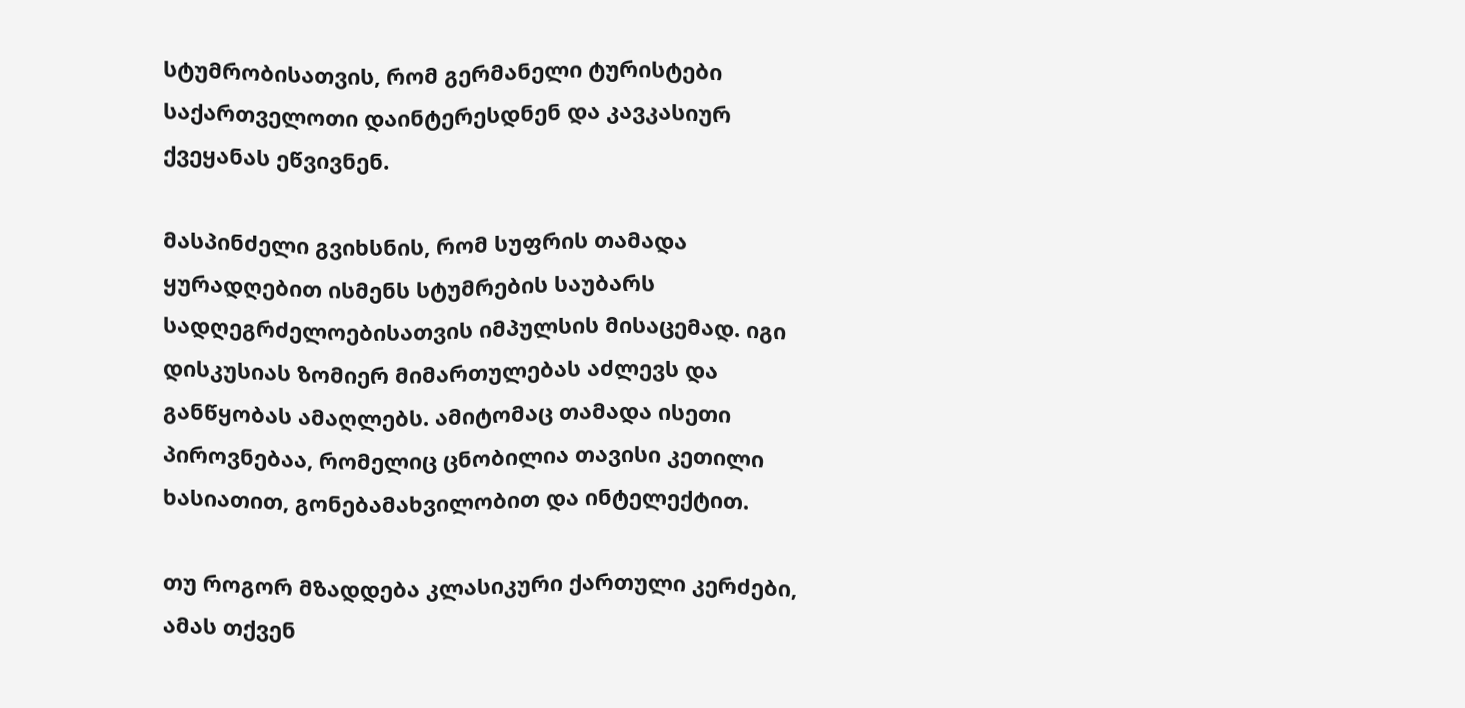სტუმრობისათვის, რომ გერმანელი ტურისტები საქართველოთი დაინტერესდნენ და კავკასიურ ქვეყანას ეწვივნენ.

მასპინძელი გვიხსნის, რომ სუფრის თამადა ყურადღებით ისმენს სტუმრების საუბარს  სადღეგრძელოებისათვის იმპულსის მისაცემად. იგი დისკუსიას ზომიერ მიმართულებას აძლევს და განწყობას ამაღლებს. ამიტომაც თამადა ისეთი პიროვნებაა, რომელიც ცნობილია თავისი კეთილი ხასიათით, გონებამახვილობით და ინტელექტით.

თუ როგორ მზადდება კლასიკური ქართული კერძები, ამას თქვენ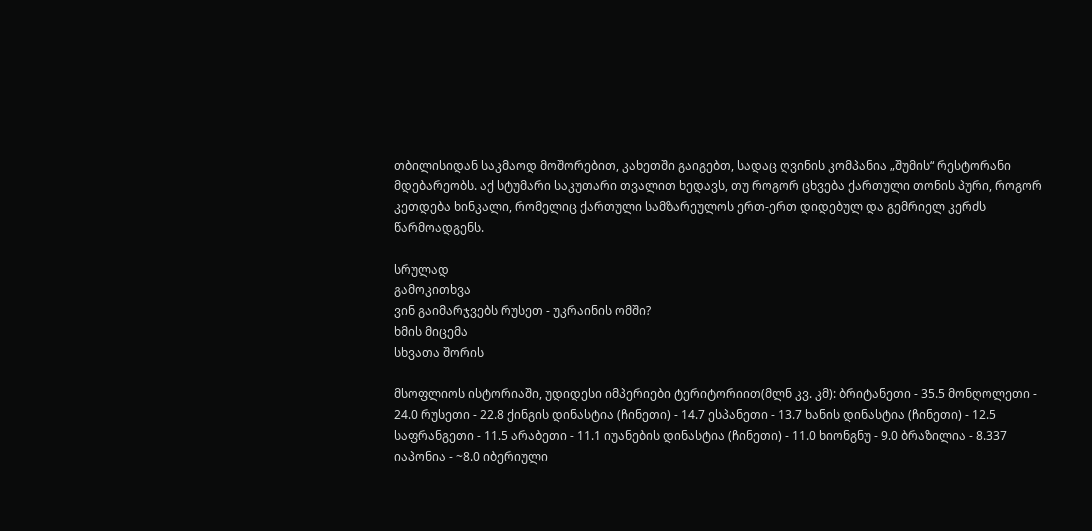თბილისიდან საკმაოდ მოშორებით, კახეთში გაიგებთ, სადაც ღვინის კომპანია „შუმის“ რესტორანი მდებარეობს. აქ სტუმარი საკუთარი თვალით ხედავს, თუ როგორ ცხვება ქართული თონის პური, როგორ კეთდება ხინკალი, რომელიც ქართული სამზარეულოს ერთ-ერთ დიდებულ და გემრიელ კერძს წარმოადგენს.

სრულად
გამოკითხვა
ვინ გაიმარჯვებს რუსეთ - უკრაინის ომში?
ხმის მიცემა
სხვათა შორის

მსოფლიოს ისტორიაში, უდიდესი იმპერიები ტერიტორიით(მლნ კვ. კმ): ბრიტანეთი - 35.5 მონღოლეთი - 24.0 რუსეთი - 22.8 ქინგის დინასტია (ჩინეთი) - 14.7 ესპანეთი - 13.7 ხანის დინასტია (ჩინეთი) - 12.5 საფრანგეთი - 11.5 არაბეთი - 11.1 იუანების დინასტია (ჩინეთი) - 11.0 ხიონგნუ - 9.0 ბრაზილია - 8.337 იაპონია - ~8.0 იბერიული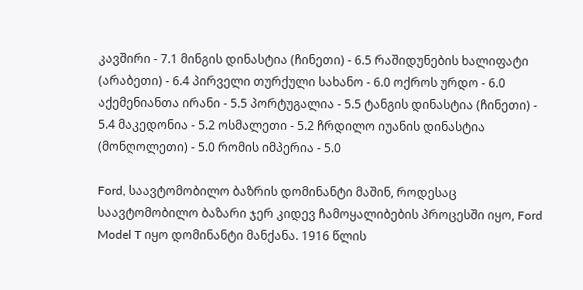კავშირი - 7.1 მინგის დინასტია (ჩინეთი) - 6.5 რაშიდუნების ხალიფატი (არაბეთი) - 6.4 პირველი თურქული სახანო - 6.0 ოქროს ურდო - 6.0 აქემენიანთა ირანი - 5.5 პორტუგალია - 5.5 ტანგის დინასტია (ჩინეთი) - 5.4 მაკედონია - 5.2 ოსმალეთი - 5.2 ჩრდილო იუანის დინასტია (მონღოლეთი) - 5.0 რომის იმპერია - 5.0

Ford, საავტომობილო ბაზრის დომინანტი მაშინ, როდესაც საავტომობილო ბაზარი ჯერ კიდევ ჩამოყალიბების პროცესში იყო, Ford Model T იყო დომინანტი მანქანა. 1916 წლის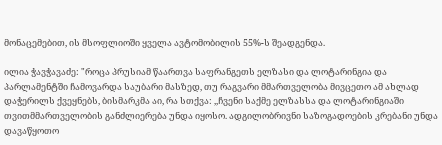მონაცემებით, ის მსოფლიოში ყველა ავტომობილის 55%-ს შეადგენდა.

ილია ჭავჭავაძე: "როცა პრუსიამ წაართვა საფრანგეთს ელზასი და ლოტარინგია და პარლამენტში ჩამოვარდა საუბარი მასზედ, თუ რაგვარი მმართველობა მივცეთო ამ ახლად დაჭერილს ქვეყნებს, ბისმარკმა აი, რა სთქვა: ,,ჩვენი საქმე ელზასსა და ლოტარინგიაში თვითმმართველობის განძლიერება უნდა იყოსო. ადგილობრივნი საზოგადოების კრებანი უნდა დავაწყოთო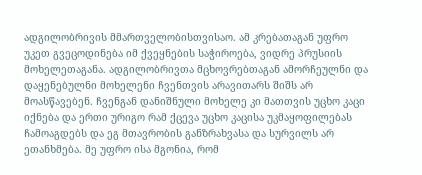ადგილობრივის მმართველობისთვისაო. ამ კრებათაგან უფრო უკეთ გვეცოდინება იმ ქვეყნების საჭიროება, ვიდრე პრუსიის მოხელეთაგანა. ადგილობრივთა მცხოვრებთაგან ამორჩეულნი და დაყენებულნი მოხელენი ჩვენთვის არავითარს შიშს არ მოასწავებენ. ჩვენგან დანიშნული მოხელე კი მათთვის უცხო კაცი იქნება და ერთი ურიგო რამ ქცევა უცხო კაცისა უკმაყოფილებას ჩამოაგდებს და ეგ მთავრობის განზრახვასა და სურვილს არ ეთანხმება. მე უფრო ისა მგონია, რომ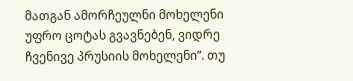მათგან ამორჩეულნი მოხელენი უფრო ცოტას გვავნებენ, ვიდრე ჩვენივე პრუსიის მოხელენი”. თუ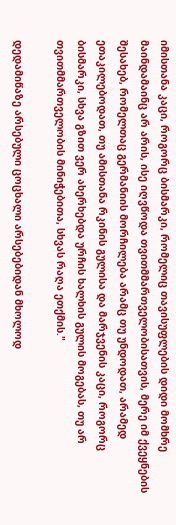იმისთანა კაცი, როგორც ბისმარკი, რომელიც თავისუფლების დიდი მომხრე მაინდამაინც არ არის, ისე იღვწოდა თვითმმართველობისათვის, მერე იმ ქვეყნების შესახებ, რომელთაც გერმანიის მორჩილება არამც თუ უნდოდათ, არამედ ეთაკილებოდათ, თუ ამისთანა რკინის გულისა და მარჯვენის კაცი, როგორც ბისმარკი, სხვა გზით ვერ ახერხებდა ურჩის ხალხის გულის მოგებას, თუ არ თვითმმართველობის მინიჭებითა, სხვას რაღა ეთქმის."

დედამიწაზე არსებული ცოცხალი არსებებიდან მხოლოდ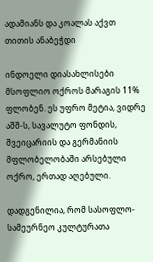ადამიანს და კოალას აქვთ თითის ანაბეჭდი

ინდოელი დიასახლისები მსოფლიო ოქროს მარაგის 11% ფლობენ. ეს უფრო მეტია, ვიდრე აშშ-ს, სავალუტო ფონდის, შვეიცარიის და გერმანიის მფლობელობაში არსებული ოქრო, ერთად აღებული.

დადგენილია, რომ სასოფლო-სამეურნეო კულტურათა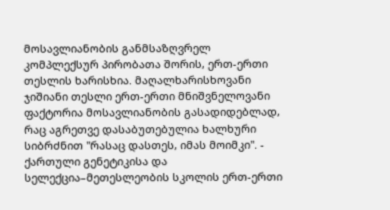მოსავლიანობის განმსაზღვრელ კომპლექსურ პირობათა შორის, ერთ-ერთი თესლის ხარისხია. მაღალხარისხოვანი ჯიშიანი თესლი ერთ-ერთი მნიშვნელოვანი ფაქტორია მოსავლიანობის გასადიდებლად, რაც აგრეთვე დასაბუთებულია ხალხური სიბრძნით "რასაც დასთეს, იმას მოიმკი". - ქართული გენეტიკისა და სელექცია–მეთესლეობის სკოლის ერთ-ერთი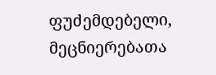ფუძემდებელი, მეცნიერებათა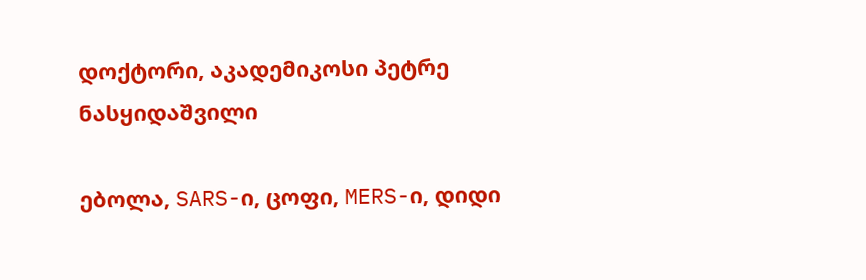დოქტორი, აკადემიკოსი პეტრე ნასყიდაშვილი

ებოლა, SARS-ი, ცოფი, MERS-ი, დიდი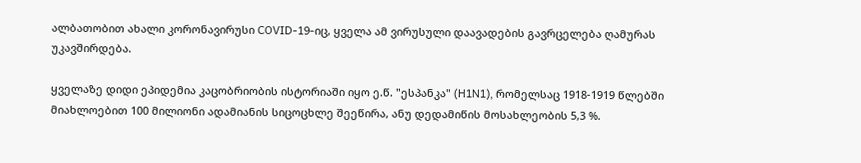ალბათობით ახალი კორონავირუსი COVID-19-იც, ყველა ამ ვირუსული დაავადების გავრცელება ღამურას უკავშირდება.

ყველაზე დიდი ეპიდემია კაცობრიობის ისტორიაში იყო ე.წ. "ესპანკა" (H1N1), რომელსაც 1918-1919 წლებში მიახლოებით 100 მილიონი ადამიანის სიცოცხლე შეეწირა, ანუ დედამიწის მოსახლეობის 5,3 %.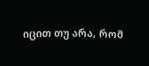იცით თუ არა, რომ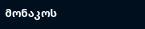მონაკოს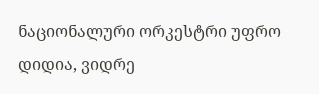ნაციონალური ორკესტრი უფრო დიდია, ვიდრე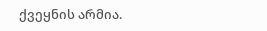ქვეყნის არმია.